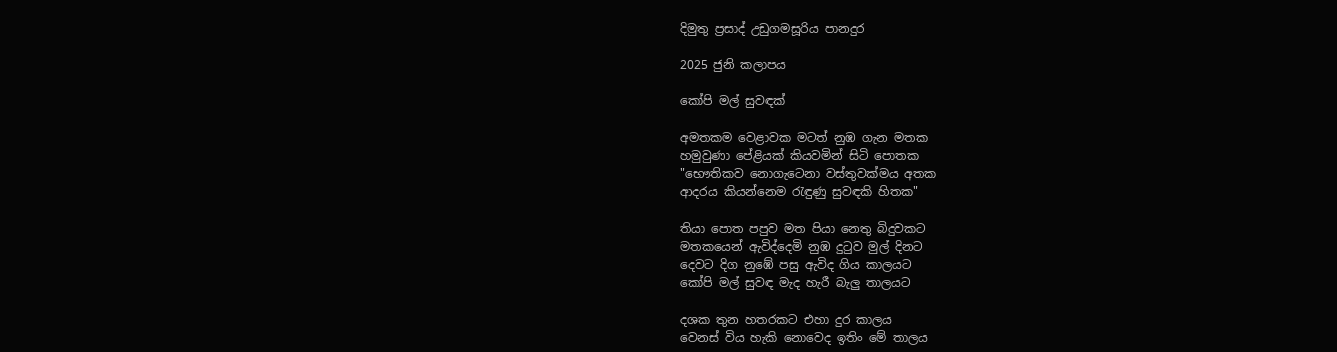දිමුතු ප්‍රසාද් උඩුගමසූරිය පානදුර

2025 ජුනි කලාපය

කෝපි මල් සුවඳක්

අමතකම වෙළාවක මටත් නුඹ ගැන මතක
හමුවුණා පේළියක් කියවමින් සිටි පොතක
"භෞතිකව නොගැටෙනා වස්තුවක්මය අතක
ආදරය කියන්නෙම රැඳුණු සුවඳකි හිතක"

තියා පොත පපුව මත පියා නෙතු බිදුවකට
මතකයෙන් ඇවිද්දෙමි නුඹ දුටුව මුල් දිනට
දෙවට දිග නුඹේ පසු ඇවිද ගිය කාලයට
කෝපි මල් සුවඳ මැද හැරී බැලු තාලයට

දශක තුන හතරකට එහා දුර කාලය
වෙනස් විය හැකි නොවෙද ඉතිං මේ තාලය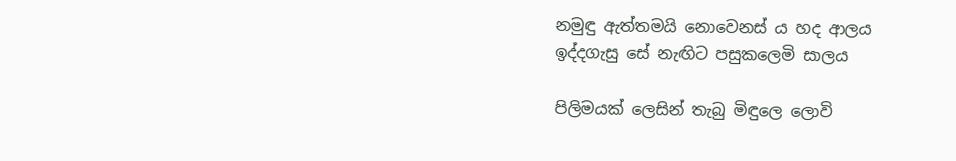නමුඳු ඇත්තමයි නොවෙනස්‍ ය හද ආලය
ඉද්දගැසු සේ නැඟිට පසුකලෙමි සාලය

පිලිමයක් ලෙසින් තැබු මිඳුලෙ ලොවි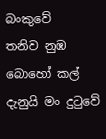බංකුවේ
තනිව නුඹ බොහෝ කල් දැනුයි මං දුටුවේ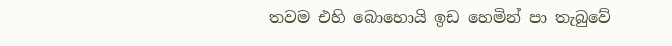තවම එහි බොහොයි ඉඩ හෙමින් පා තැබුවේ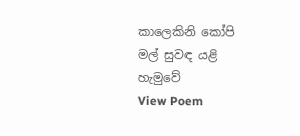කාලෙකිනි කෝපි මල් සුවඳ යළි හැමුවේ
View Poem